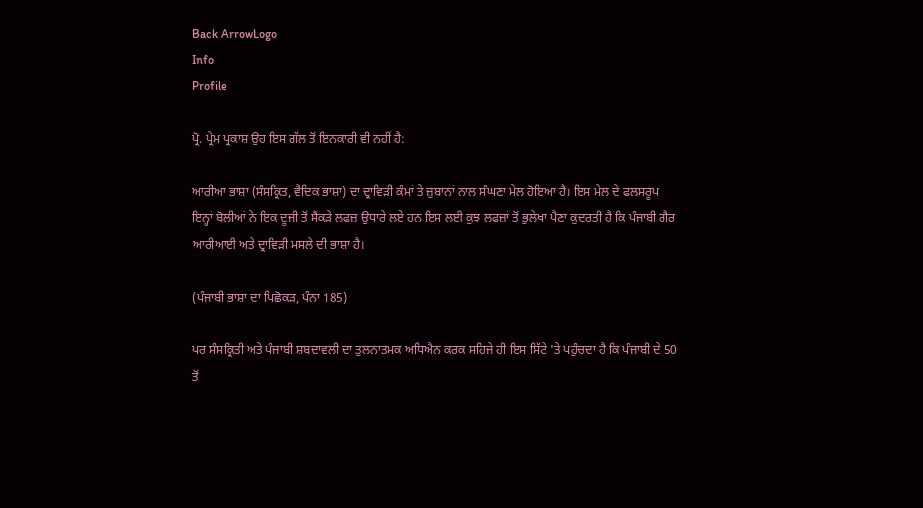Back ArrowLogo
Info
Profile

ਪ੍ਰੋ. ਪ੍ਰੇਮ ਪ੍ਰਕਾਸ਼ ਉਹ ਇਸ ਗੱਲ ਤੋਂ ਇਨਕਾਰੀ ਵੀ ਨਹੀਂ ਹੈ:

ਆਰੀਆ ਭਾਸ਼ਾ (ਸੰਸਕ੍ਰਿਤ, ਵੈਦਿਕ ਭਾਸ਼ਾ) ਦਾ ਦ੍ਰਾਵਿੜੀ ਕੰਮਾਂ ਤੇ ਜ਼ੁਬਾਨਾਂ ਨਾਲ ਸੰਘਣਾ ਮੇਲ ਹੋਇਆ ਹੈ। ਇਸ ਮੇਲ ਦੇ ਫਲਸਰੂਪ ਇਨ੍ਹਾਂ ਬੋਲੀਆਂ ਨੇ ਇਕ ਦੂਜੀ ਤੋਂ ਸੈਂਕੜੇ ਲਫਜ਼ ਉਧਾਰੇ ਲਏ ਹਨ ਇਸ ਲਈ ਕੁਝ ਲਫਜ਼ਾਂ ਤੋਂ ਭੁਲੇਖਾ ਪੈਣਾ ਕੁਦਰਤੀ ਹੈ ਕਿ ਪੰਜਾਬੀ ਗੈਰ ਆਰੀਆਈ ਅਤੇ ਦ੍ਰਾਵਿੜੀ ਮਸਲੇ ਦੀ ਭਾਸ਼ਾ ਹੈ।

(ਪੰਜਾਬੀ ਭਾਸ਼ਾ ਦਾ ਪਿਛੋਕੜ, ਪੰਨਾ 185)

ਪਰ ਸੰਸਕ੍ਰਿਤੀ ਅਤੇ ਪੰਜਾਬੀ ਸ਼ਬਦਾਵਲੀ ਦਾ ਤੁਲਨਾਤਮਕ ਅਧਿਐਨ ਕਰਕ ਸਹਿਜੇ ਹੀ ਇਸ ਸਿੱਟੇ 'ਤੇ ਪਹੁੰਚਦਾ ਹੈ ਕਿ ਪੰਜਾਬੀ ਦੇ 50 ਤੋਂ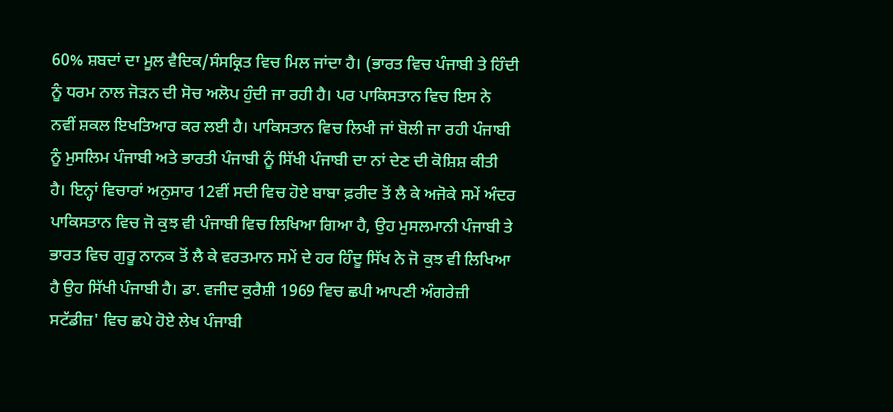60% ਸ਼ਬਦਾਂ ਦਾ ਮੂਲ ਵੈਦਿਕ/ਸੰਸਕ੍ਰਿਤ ਵਿਚ ਮਿਲ ਜਾਂਦਾ ਹੈ। (ਭਾਰਤ ਵਿਚ ਪੰਜਾਬੀ ਤੇ ਹਿੰਦੀ ਨੂੰ ਧਰਮ ਨਾਲ ਜੋੜਨ ਦੀ ਸੋਚ ਅਲੋਪ ਹੁੰਦੀ ਜਾ ਰਹੀ ਹੈ। ਪਰ ਪਾਕਿਸਤਾਨ ਵਿਚ ਇਸ ਨੇ ਨਵੀਂ ਸ਼ਕਲ ਇਖਤਿਆਰ ਕਰ ਲਈ ਹੈ। ਪਾਕਿਸਤਾਨ ਵਿਚ ਲਿਖੀ ਜਾਂ ਬੋਲੀ ਜਾ ਰਹੀ ਪੰਜਾਬੀ ਨੂੰ ਮੁਸਲਿਮ ਪੰਜਾਬੀ ਅਤੇ ਭਾਰਤੀ ਪੰਜਾਬੀ ਨੂੰ ਸਿੱਖੀ ਪੰਜਾਬੀ ਦਾ ਨਾਂ ਦੇਣ ਦੀ ਕੋਸ਼ਿਸ਼ ਕੀਤੀ ਹੈ। ਇਨ੍ਹਾਂ ਵਿਚਾਰਾਂ ਅਨੁਸਾਰ 12ਵੀਂ ਸਦੀ ਵਿਚ ਹੋਏ ਬਾਬਾ ਫ਼ਰੀਦ ਤੋਂ ਲੈ ਕੇ ਅਜੋਕੇ ਸਮੇਂ ਅੰਦਰ ਪਾਕਿਸਤਾਨ ਵਿਚ ਜੋ ਕੁਝ ਵੀ ਪੰਜਾਬੀ ਵਿਚ ਲਿਖਿਆ ਗਿਆ ਹੈ, ਉਹ ਮੁਸਲਮਾਨੀ ਪੰਜਾਬੀ ਤੇ ਭਾਰਤ ਵਿਚ ਗੁਰੂ ਨਾਨਕ ਤੋਂ ਲੈ ਕੇ ਵਰਤਮਾਨ ਸਮੇਂ ਦੇ ਹਰ ਹਿੰਦੂ ਸਿੱਖ ਨੇ ਜੋ ਕੁਝ ਵੀ ਲਿਖਿਆ ਹੈ ਉਹ ਸਿੱਖੀ ਪੰਜਾਬੀ ਹੈ। ਡਾ. ਵਜੀਦ ਕੁਰੈਸ਼ੀ 1969 ਵਿਚ ਛਪੀ ਆਪਣੀ ਅੰਗਰੇਜ਼ੀ ਸਟੱਡੀਜ਼' ਵਿਚ ਛਪੇ ਹੋਏ ਲੇਖ ਪੰਜਾਬੀ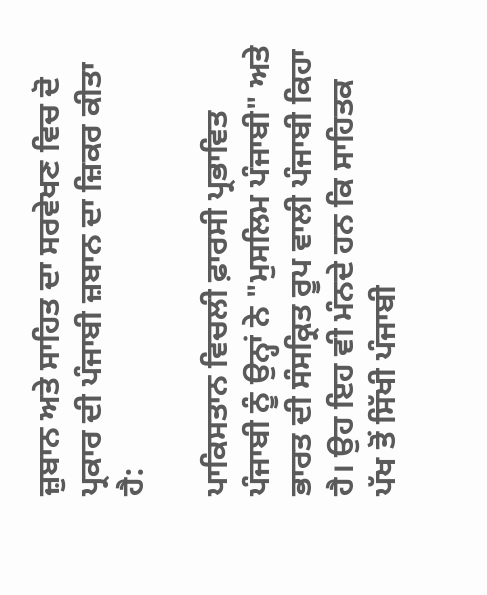ਜ਼ੁਬਾਨ ਅਤੇ ਸਾਹਿਤ ਦਾ ਸਰਵੇਖਣ ਵਿਚ ਦੋ ਪ੍ਰਕਾਰ ਦੀ ਪੰਜਾਬੀ ਜ਼ਬਾਨ ਦਾ ਜ਼ਿਕਰ ਕੀਤਾ ਹੈ:

ਪਾਕਿਸਤਾਨ ਵਿਚਲੀ ਫ਼ਾਰਸੀ ਪ੍ਰਭਾਵਿਤ ਪੰਜਾਬੀ ਨੂੰ ਉਨ੍ਹਾਂ ਨੇ "ਮੁਸਲਿਮ ਪੰਜਾਬੀ" ਅਤੇ ਭਾਰਤ ਦੀ ਸੰਸਕ੍ਰਿਤ ਰੂਪ ਵਾਲੀ ਪੰਜਾਬੀ ਕਿਹਾ ਹੈ। ਉਹ ਇਹ ਵੀ ਮੰਨਦੇ ਹਨ ਕਿ ਸਾਹਿਤਕ ਪੱਖ ਤੋਂ ਸਿੱਖੀ ਪੰਜਾਬੀ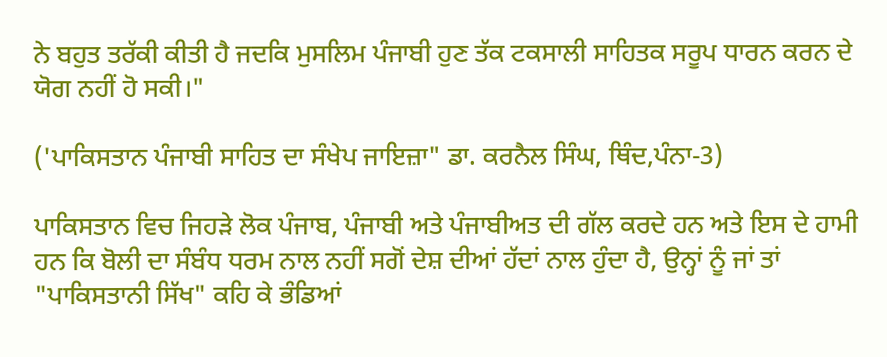ਨੇ ਬਹੁਤ ਤਰੱਕੀ ਕੀਤੀ ਹੈ ਜਦਕਿ ਮੁਸਲਿਮ ਪੰਜਾਬੀ ਹੁਣ ਤੱਕ ਟਕਸਾਲੀ ਸਾਹਿਤਕ ਸਰੂਪ ਧਾਰਨ ਕਰਨ ਦੇ ਯੋਗ ਨਹੀਂ ਹੋ ਸਕੀ।"

('ਪਾਕਿਸਤਾਨ ਪੰਜਾਬੀ ਸਾਹਿਤ ਦਾ ਸੰਖੇਪ ਜਾਇਜ਼ਾ" ਡਾ. ਕਰਨੈਲ ਸਿੰਘ, ਥਿੰਦ,ਪੰਨਾ-3)

ਪਾਕਿਸਤਾਨ ਵਿਚ ਜਿਹੜੇ ਲੋਕ ਪੰਜਾਬ, ਪੰਜਾਬੀ ਅਤੇ ਪੰਜਾਬੀਅਤ ਦੀ ਗੱਲ ਕਰਦੇ ਹਨ ਅਤੇ ਇਸ ਦੇ ਹਾਮੀ ਹਨ ਕਿ ਬੋਲੀ ਦਾ ਸੰਬੰਧ ਧਰਮ ਨਾਲ ਨਹੀਂ ਸਗੋਂ ਦੇਸ਼ ਦੀਆਂ ਹੱਦਾਂ ਨਾਲ ਹੁੰਦਾ ਹੈ, ਉਨ੍ਹਾਂ ਨੂੰ ਜਾਂ ਤਾਂ "ਪਾਕਿਸਤਾਨੀ ਸਿੱਖ" ਕਹਿ ਕੇ ਭੰਡਿਆਂ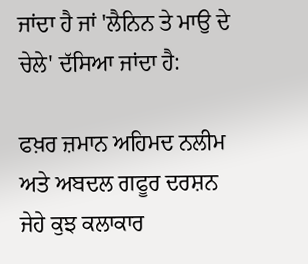ਜਾਂਦਾ ਹੈ ਜਾਂ 'ਲੈਨਿਨ ਤੇ ਮਾਉ ਦੇ ਚੇਲੇ' ਦੱਸਿਆ ਜਾਂਦਾ ਹੈ:

ਫਖ਼ਰ ਜ਼ਮਾਨ ਅਹਿਮਦ ਨਲੀਮ ਅਤੇ ਅਬਦਲ ਗਫੂਰ ਦਰਸ਼ਨ ਜੇਹੇ ਕੁਝ ਕਲਾਕਾਰ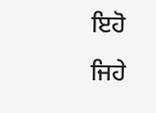ਇਹੋ ਜਿਹੇ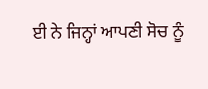ਈ ਨੇ ਜਿਨ੍ਹਾਂ ਆਪਣੀ ਸੋਚ ਨੂੰ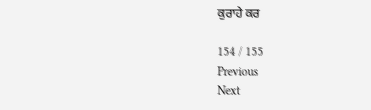ਕੁਰਾਹੇ ਕਰ

154 / 155
Previous
Next